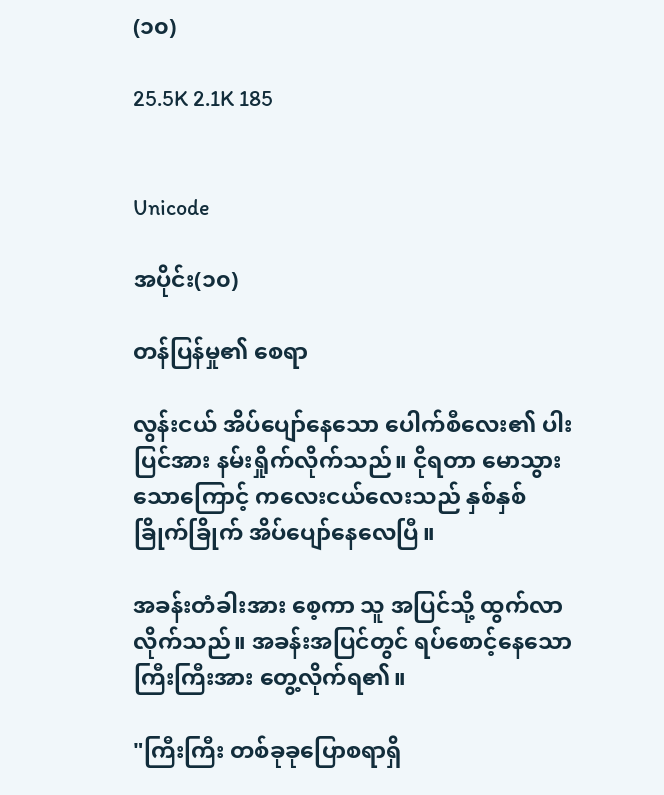(၁၀)

25.5K 2.1K 185


Unicode

အပိုင်း(၁၀)

တန်ပြန်မှု၏ စေရာ

လွန်းငယ် အိပ်ပျော်နေသော ပေါက်စီလေး၏ ပါးပြင်အား နမ်းရှိုက်လိုက်သည်။ ငိုရတာ မောသွားသောကြောင့် ကလေးငယ်လေးသည် နှစ်နှစ်ခြိုက်ခြိုက် အိပ်ပျော်နေလေပြီ။

အခန်းတံခါးအား စေ့ကာ သူ အပြင်သို့ ထွက်လာလိုက်သည်။ အခန်းအပြင်တွင် ရပ်စောင့်နေသောကြီးကြီးအား တွေ့လိုက်ရ၏။

"ကြီးကြီး တစ်ခုခုပြောစရာရှိ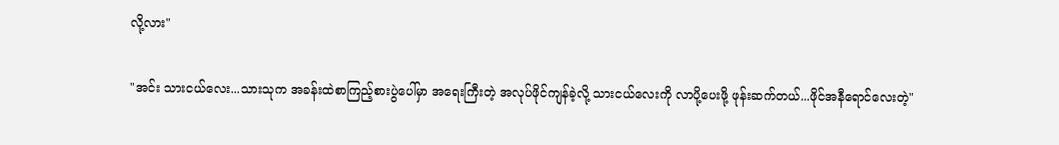လို့လား"

"အင်း သားငယ်လေး...သားသုက အခန်းထဲစာကြည့်စားပွဲပေါ်မှာ အရေးကြီးတဲ့ အလုပ်ဖိုင်ကျန်ခဲ့လို့ သားငယ်လေးကို လာပို့ပေးဖို့ ဖုန်းဆက်တယ်...ဖိုင်အနီရောင်လေးတဲ့"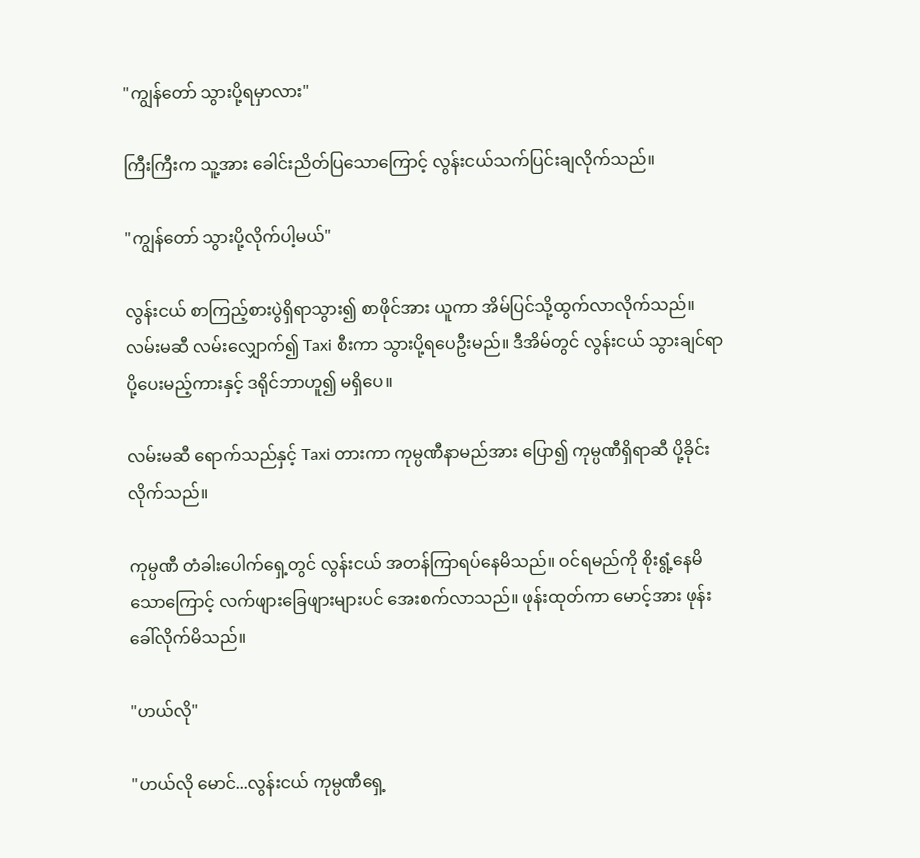"ကျွန်တော် သွားပို့ရမှာလား"

ကြီးကြီးက သူ့အား ခေါင်းညိတ်ပြသောကြောင့် လွန်းငယ်သက်ပြင်းချလိုက်သည်။

"ကျွန်တော် သွားပို့လိုက်ပါ့မယ်"

လွန်းငယ် စာကြည့်စားပွဲရှိရာသွား၍ စာဖိုင်အား ယူကာ အိမ်ပြင်သို့ထွက်လာလိုက်သည်။ လမ်းမဆီ လမ်းလျှောက်၍ Taxi စီးကာ သွားပို့ရပေဦးမည်။ ဒီအိမ်တွင် လွန်းငယ် သွားချင်ရာပို့ပေးမည့်ကားနှင့် ဒရိုင်ဘာဟူ၍ မရှိပေ။

လမ်းမဆီ ရောက်သည်နှင့် Taxi တားကာ ကုမ္ပဏီနာမည်အား ပြော၍ ကုမ္ပဏီရှိရာဆီ ပို့ခိုင်းလိုက်သည်။

ကုမ္ပဏီ တံခါးပေါက်ရှေ့တွင် လွန်းငယ် အတန်ကြာရပ်နေမိသည်။ ဝင်ရမည်ကို စိုးရွံ့နေမိသောကြောင့် လက်ဖျားခြေဖျားများပင် အေးစက်လာသည်။ ဖုန်းထုတ်ကာ မောင့်အား ဖုန်းခေါ်လိုက်မိသည်။

"ဟယ်လို"

"ဟယ်လို မောင်...လွန်းငယ် ကုမ္ပဏီရှေ့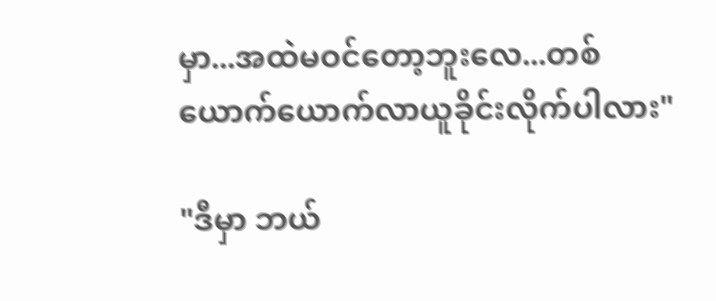မှာ...အထဲမဝင်တော့ဘူးလေ...တစ်ယောက်ယောက်လာယူခိုင်းလိုက်ပါလား"

"ဒီမှာ ဘယ်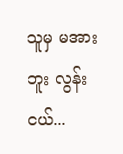သူမှ မအားဘူး လွန်းငယ်...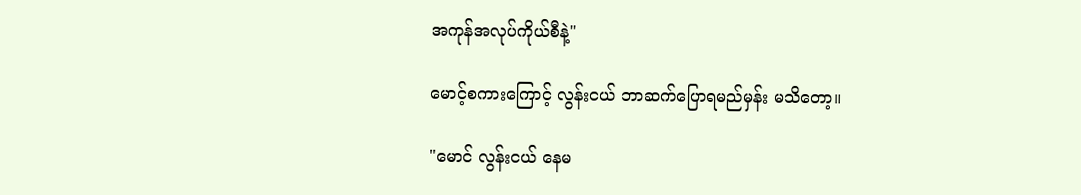အကုန်အလုပ်ကိုယ်စီနဲ့"

မောင့်စကားကြောင့် လွန်းငယ် ဘာဆက်ပြောရမည်မှန်း မသိတော့။

"မောင် လွန်းငယ် နေမ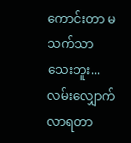ကောင်းတာ မသက်သာသေးဘူး...လမ်းလျှောက်လာရတာ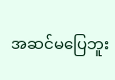အဆင်မပြေဘူး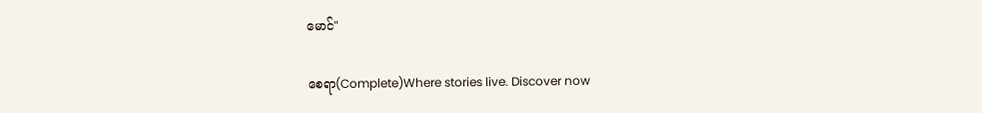မောင်"

စေရာ(Complete)Where stories live. Discover now